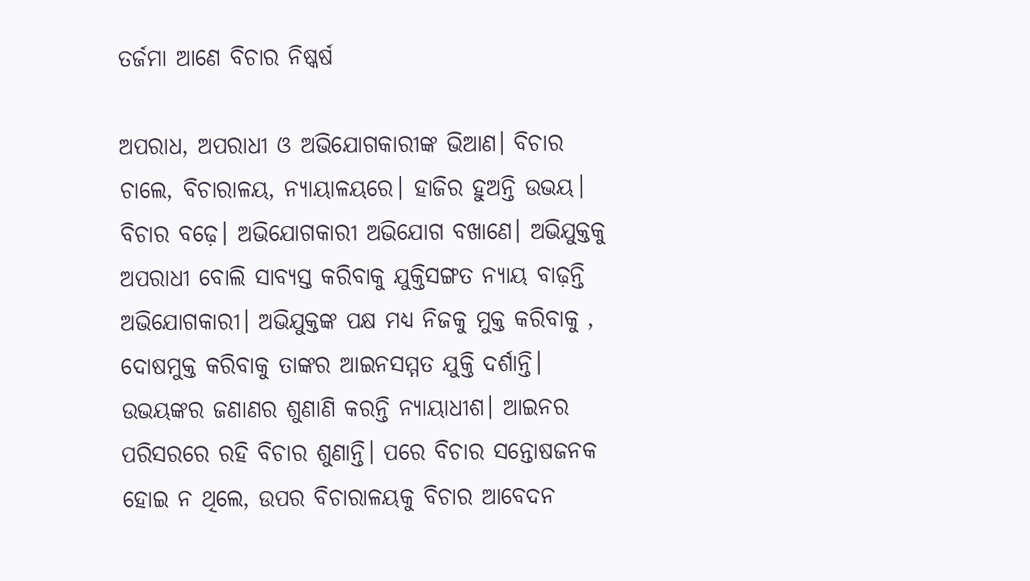ତର୍ଜମା ଆଣେ ବିଚାର ନିଷ୍କର୍ଷ

ଅପରାଧ, ଅପରାଧୀ ଓ ଅଭିଯୋଗକାରୀଙ୍କ ଭିଆଣ। ବିଚାର ଚାଲେ, ବିଚାରାଳୟ, ନ୍ୟାୟାଳୟରେ। ହାଜିର ହୁଅନ୍ତି ଉଭୟ। ବିଚାର ବଢ଼େ। ଅଭିଯୋଗକାରୀ ଅଭିଯୋଗ ବଖାଣେ। ଅଭିଯୁକ୍ତକୁ ଅପରାଧୀ ବୋଲି ସାବ୍ୟସ୍ତ କରିବାକୁ ଯୁକ୍ତିସଙ୍ଗତ ନ୍ୟାୟ ବାଢ଼ନ୍ତି ଅଭିଯୋଗକାରୀ। ଅଭିଯୁକ୍ତଙ୍କ ପକ୍ଷ ମଧ୍ୟ ନିଜକୁ ମୁକ୍ତ କରିବାକୁ , ଦୋଷମୁକ୍ତ କରିବାକୁ ତାଙ୍କର ଆଇନସମ୍ମତ ଯୁକ୍ତି ଦର୍ଶାନ୍ତି।
ଉଭୟଙ୍କର ଜଣାଣର ଶୁଣାଣି କରନ୍ତି ନ୍ୟାୟାଧୀଶ। ଆଇନର ପରିସରରେ ରହି ବିଚାର ଶୁଣାନ୍ତି। ପରେ ବିଚାର ସନ୍ତୋଷଜନକ ହୋଇ ନ ଥିଲେ, ଉପର ବିଚାରାଳୟକୁ ବିଚାର ଆବେଦନ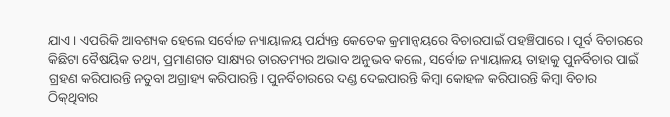ଯାଏ। ଏପରିକି ଆବଶ୍ୟକ ହେଲେ ସର୍ବୋଚ୍ଚ ନ୍ୟାୟାଳୟ ପର୍ଯ୍ୟନ୍ତ କେତେକ କ୍ରମାନ୍ବୟରେ ବିଚାରପାଇଁ ପହଞ୍ଚିପାରେ। ପୂର୍ବ ବିଚାରରେ କିଛିଟା ବୈଷୟିକ ତଥ୍ୟ, ପ୍ରମାଣଗତ ସାକ୍ଷ୍ୟର ତାରତମ୍ୟର ଅଭାବ ଅନୁଭବ କଲେ, ସର୍ବୋଚ୍ଚ ନ୍ୟାୟାଳୟ ତାହାକୁ ପୁନର୍ବିଚାର ପାଇଁ ଗ୍ରହଣ କରିପାରନ୍ତି ନତୁବା ଅଗ୍ରାହ୍ୟ କରିପାରନ୍ତି। ପୁନର୍ବିଚାରରେ ଦଣ୍ଡ ଦେଇପାରନ୍ତି କିମ୍ବା କୋହଳ କରିପାରନ୍ତି କିମ୍ବା ବିଚାର ଠିକ୍‌ଥିବାର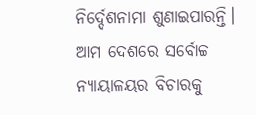ନିର୍ଦ୍ଦେଶନାମା ଶୁଣାଇପାରନ୍ତି।
ଆମ ଦେଶରେ ସର୍ବୋଚ୍ଚ ନ୍ୟାୟାଳୟର ବିଚାରକୁ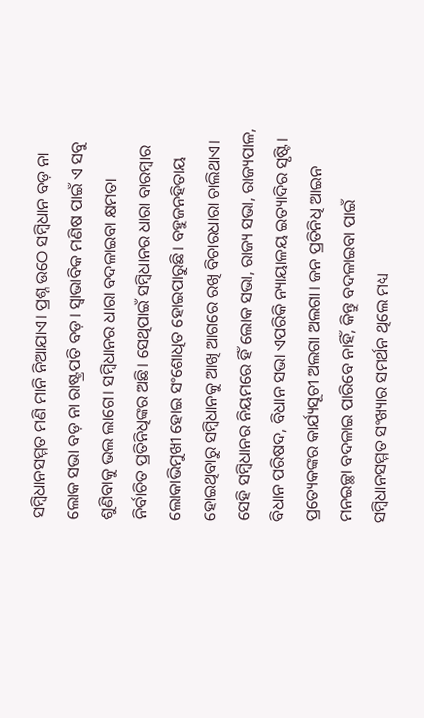ସମ୍ବିଧାନସମ୍ମତ ମଣି ମାନି ନିଆଯାଏ। ପ୍ରଶ୍ନ ଉଠେ ସମ୍ବିଧାନ ବଡ଼ ନା ଲୋକ ସଭା ବଡ଼ ନା ରାଷ୍ଟ୍ରପତି ବଡ଼। ସ୍ବାଭାବିକ ମଣିଷ ପାଇଁ ଏ ସବୁ ଶୁଣିବାକୁ ଭଲ ଲାଗେ। ସମ୍ବିଧାନର ଧାରା ବଦଳାଇବା କ୍ଷମତା ନିର୍ବାଚିତ ପ୍ରତିନିଧିଙ୍କର ଅଛି। ସେଥିପାଇଁ ସମ୍ବିଧାନର ଧାରା ବାରମ୍ବାର ଲୋକାଭିମୁଖୀ ହୋଇ ସଂଶୋଧିତ ହୋଇପାରୁଛି। ବହୁଜନହିତାୟ ହୋଇଥିବାରୁ ସମ୍ବିଧାନକୁ ଆଖି ଆଗରେ ରଖି ବିଚାରଧାରା ଚାଲିଥାଏ। ସେହି ସମ୍ବିଧାନର ନିୟମରେ ହିଁ ଲୋକ ସଭା, ରାଜ୍ୟ ସଭା, ରାଜ୍ୟପାଳ, ବିଧାନ ପରିଷଦ, ବିଧାନ ସଭା ଏପରିକି ନ୍ୟାୟାଳୟ ଇତ୍ୟାଦିର ସୃଷ୍ଟି। ପ୍ରତ୍ୟେକଙ୍କର କାର୍ଯ୍ୟସୂଚୀ ଅଲଗା ଅଲଗା। ଜନ ପ୍ରତିନିଧି ଆଇନ ମନଇଚ୍ଛା ବଦଳାଇ ପାରିବେ ନାହିଁ, କିନ୍ତୁ ବଦଳାଇବା ପାଇଁ ସମ୍ବିଧାନସମ୍ମତ ସଂଖ୍ୟାର ସମର୍ଥନ ଥିଲେ ମଧ୍ୟ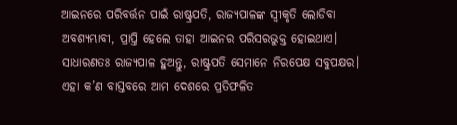ଆଇନରେ ପରିବର୍ତ୍ତନ ପାଇଁ ରାଷ୍ଟ୍ରପତି, ରାଜ୍ୟପାଳଙ୍କ ସ୍ବୀକୃତି ଲୋଡିବା ଅବଶ୍ୟମ୍ଭାବୀ, ପ୍ରାପ୍ତି ହେଲେ ତାହା ଆଇନର ପରିସରଭୁକ୍ତ ହୋଇଥାଏ।
ସାଧାରଣତଃ ରାଜ୍ୟପାଳ ହୁଅନ୍ତୁ, ରାଷ୍ଟ୍ରପତି ସେମାନେ ନିରପେକ୍ଷ ସବୁପକ୍ଷର। ଏହା କ’ଣ ବାସ୍ତବରେ ଆମ ଦେଶରେ ପ୍ରତିଫଳିତ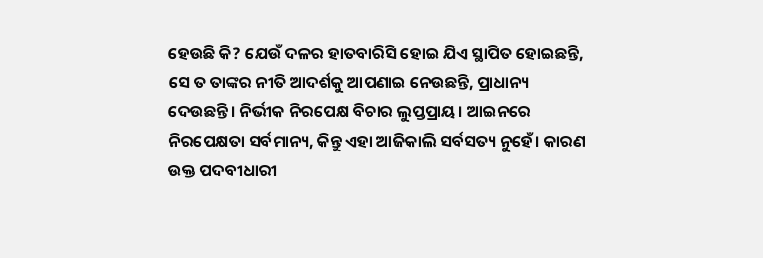ହେଉଛି କି? ଯେଉଁ ଦଳର ହାତବାରିସି ହୋଇ ଯିଏ ସ୍ଥାପିତ ହୋଇଛନ୍ତି, ସେ ତ ତାଙ୍କର ନୀତି ଆଦର୍ଶକୁ ଆପଣାଇ ନେଉଛନ୍ତି, ପ୍ରାଧାନ୍ୟ ଦେଉଛନ୍ତି। ନିର୍ଭୀକ ନିରପେକ୍ଷ ବିଚାର ଲୁପ୍ତପ୍ରାୟ। ଆଇନରେ ନିରପେକ୍ଷତା ସର୍ବମାନ୍ୟ, କିନ୍ତୁ ଏହା ଆଜିକାଲି ସର୍ବସତ୍ୟ ନୁହେଁ। କାରଣ ଉକ୍ତ ପଦବୀଧାରୀ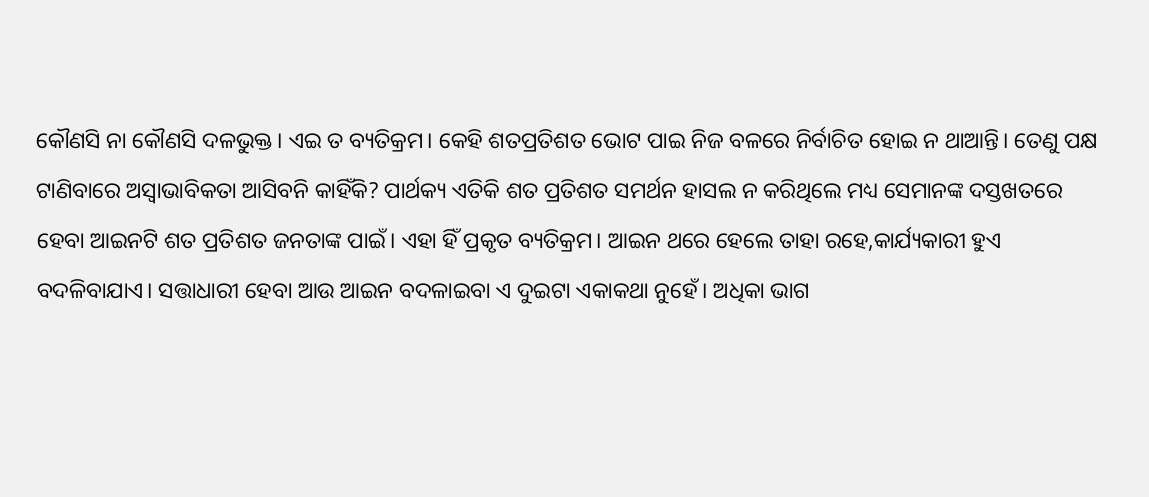କୌଣସି ନା କୌଣସି ଦଳଭୁକ୍ତ। ଏଇ ତ ବ୍ୟତିକ୍ରମ। କେହି ଶତପ୍ରତିଶତ ଭୋଟ ପାଇ ନିଜ ବଳରେ ନିର୍ବାଚିତ ହୋଇ ନ ଥାଆନ୍ତି। ତେଣୁ ପକ୍ଷ ଟାଣିବାରେ ଅସ୍ବାଭାବିକତା ଆସିବନି କାହିଁକି? ପାର୍ଥକ୍ୟ ଏତିକି ଶତ ପ୍ରତିଶତ ସମର୍ଥନ ହାସଲ ନ କରିଥିଲେ ମଧ୍ୟ ସେମାନଙ୍କ ଦସ୍ତଖତରେ ହେବା ଆଇନଟି ଶତ ପ୍ରତିଶତ ଜନତାଙ୍କ ପାଇଁ। ଏହା ହିଁ ପ୍ରକୃତ ବ୍ୟତିକ୍ରମ। ଆଇନ ଥରେ ହେଲେ ତାହା ରହେ,କାର୍ଯ୍ୟକାରୀ ହୁଏ ବଦଳିବାଯାଏ। ସତ୍ତାଧାରୀ ହେବା ଆଉ ଆଇନ ବଦଳାଇବା ଏ ଦୁଇଟା ଏକାକଥା ନୁହେଁ। ଅଧିକା ଭାଗ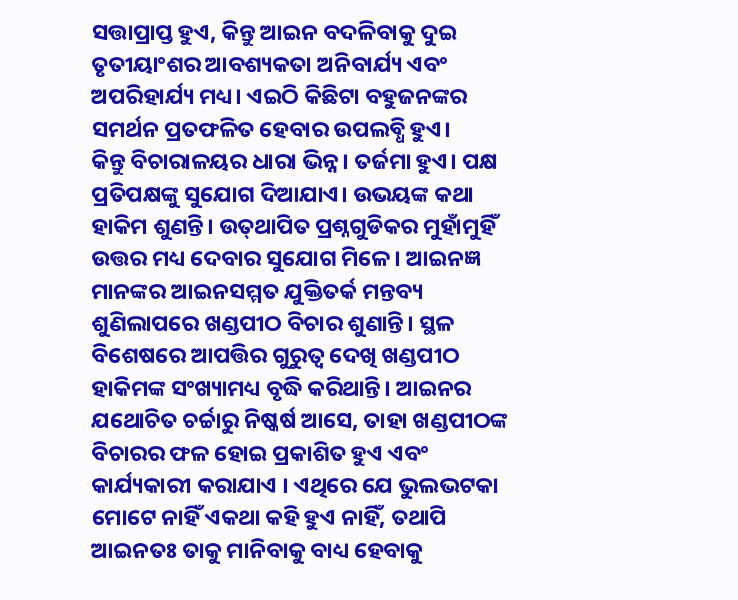ସତ୍ତାପ୍ରାପ୍ତ ହୁଏ, କିନ୍ତୁ ଆଇନ ବଦଳିବାକୁ ଦୁଇ ତୃତୀୟାଂଶର ଆବଶ୍ୟକତା ଅନିବାର୍ଯ୍ୟ ଏବଂ ଅପରିହାର୍ଯ୍ୟ ମଧ୍ୟ। ଏଇଠି କିଛିଟା ବହୁଜନଙ୍କର ସମର୍ଥନ ପ୍ରତଫଳିତ ହେବାର ଉପଲବ୍ଧି ହୁଏ।
କିନ୍ତୁ ବିଚାରାଳୟର ଧାରା ଭିନ୍ନ। ତର୍ଜମା ହୁଏ। ପକ୍ଷ ପ୍ରତିପକ୍ଷଙ୍କୁ ସୁଯୋଗ ଦିଆଯାଏ। ଉଭୟଙ୍କ କଥା ହାକିମ ଶୁଣନ୍ତି। ଉତ୍‌ଥାପିତ ପ୍ରଶ୍ନଗୁଡିକର ମୁହାଁମୁହିଁ ଉତ୍ତର ମଧ୍ୟ ଦେବାର ସୁଯୋଗ ମିଳେ। ଆଇନଜ୍ଞ ମାନଙ୍କର ଆଇନସମ୍ମତ ଯୁକ୍ତିତର୍କ ମନ୍ତବ୍ୟ ଶୁଣିଲାପରେ ଖଣ୍ଡପୀଠ ବିଚାର ଶୁଣାନ୍ତି। ସ୍ଥଳ ବିଶେଷରେ ଆପତ୍ତିର ଗୁରୁତ୍ୱ ଦେଖି ଖଣ୍ଡପୀଠ ହାକିମଙ୍କ ସଂଖ୍ୟାମଧ୍ୟ ବୃଦ୍ଧି କରିଥାନ୍ତି। ଆଇନର ଯଥୋଚିତ ଚର୍ଚ୍ଚାରୁ ନିଷ୍କର୍ଷ ଆସେ, ତାହା ଖଣ୍ଡପୀଠଙ୍କ ବିଚାରର ଫଳ ହୋଇ ପ୍ରକାଶିତ ହୁଏ ଏବଂ କାର୍ଯ୍ୟକାରୀ କରାଯାଏ । ଏଥିରେ ଯେ ଭୁଲଭଟକା ମୋଟେ ନାହିଁ ଏକଥା କହି ହୁଏ ନାହିଁ, ତଥାପି ଆଇନତଃ ତାକୁ ମାନିବାକୁ ବାଧ୍ୟ ହେବାକୁ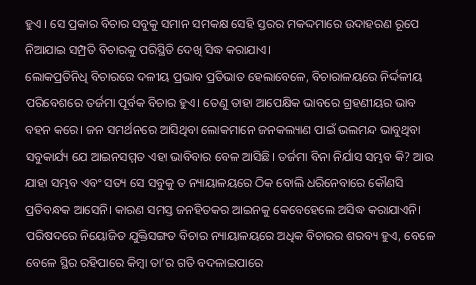ହୁଏ । ସେ ପ୍ରକାର ବିଚାର ସବୁକୁ ସମାନ ସମକକ୍ଷ ସେହି ସ୍ତରର ମକଦ୍ଦମାରେ ଉଦାହରଣ ରୂପେ ନିଆଯାଇ ସମ୍ପ୍ରତି ବିଚାରକୁ ପରିସ୍ଥିତି ଦେଖି ସିଦ୍ଧ କରାଯାଏ।
ଲୋକପ୍ରତିନିଧି ବିଚାରରେ ଦଳୀୟ ପ୍ରଭାବ ପ୍ରତିଭାତ ହେଲାବେଳେ, ବିଚାରାଳୟରେ ନିର୍ଦ୍ଦଳୀୟ ପରିବେଶରେ ତର୍ଜମା ପୂର୍ବକ ବିଚାର ହୁଏ। ତେଣୁ ତାହା ଆପେକ୍ଷିକ ଭାବରେ ଗ୍ରହଣୀୟର ଭାବ ବହନ କରେ। ଜନ ସମର୍ଥନରେ ଆସିଥିବା ଲୋକମାନେ ଜନକଲ୍ୟାଣ ପାଇଁ ଭଲମନ୍ଦ ଭାବୁଥିବା ସବୁକାର୍ଯ୍ୟ ଯେ ଆଇନସମ୍ମତ ଏହା ଭାବିବାର ବେଳ ଆସିଛି। ତର୍ଜମା ବିନା ନିର୍ଯାସ ସମ୍ଭବ କି? ଆଉ ଯାହା ସମ୍ଭବ ଏବଂ ସତ୍ୟ ସେ ସବୁକୁ ତ ନ୍ୟାୟାଳୟରେ ଠିକ ବୋଲି ଧରିନେବାରେ କୌଣସି ପ୍ରତିବନ୍ଧକ ଆସେନି। କାରଣ ସମସ୍ତ ଜନହିତକର ଆଇନକୁ କେବେହେଲେ ଅସିଦ୍ଧ କରାଯାଏନି। ପରିଷଦରେ ନିୟୋଜିତ ଯୁକ୍ତିସଙ୍ଗତ ବିଚାର ନ୍ୟାୟାଳୟରେ ଅଧିକ ବିଚାରର ଶରବ୍ୟ ହୁଏ, ବେଳେ ବେଳେ ସ୍ଥିର ରହିପାରେ କିମ୍ବା ତା’ର ଗତି ବଦଳାଇପାରେ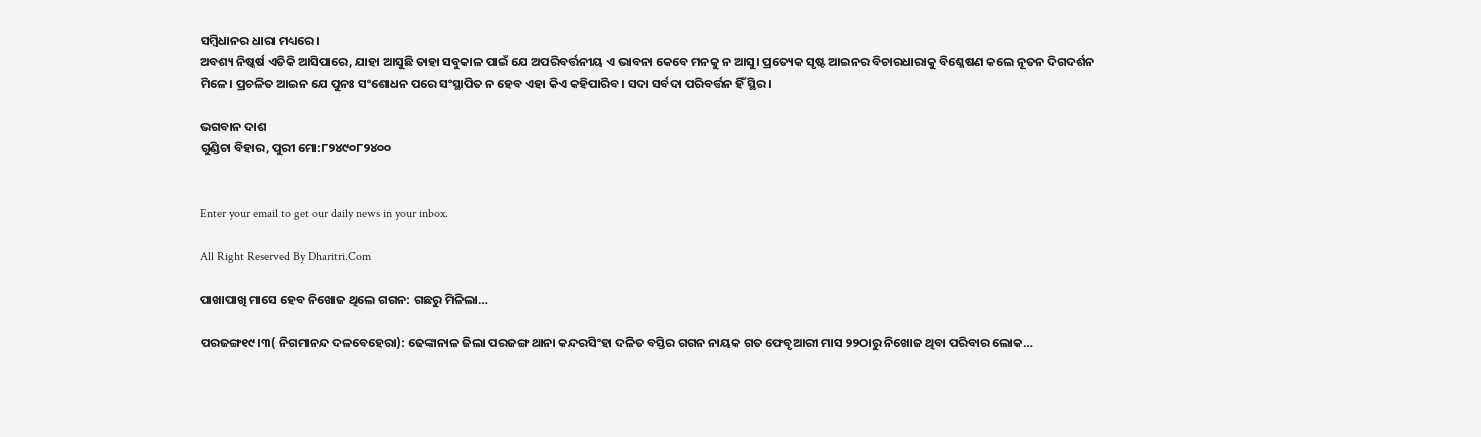ସମ୍ବିଧାନର ଧାରା ମଧ୍ୟରେ।
ଅବଶ୍ୟ ନିଷ୍କର୍ଷ ଏତିକି ଆସିପାରେ, ଯାହା ଆସୁଛି ତାହା ସବୁକାଳ ପାଇଁ ଯେ ଅପରିବର୍ତ୍ତନୀୟ ଏ ଭାବନା କେବେ ମନକୁ ନ ଆସୁ। ପ୍ରତ୍ୟେକ ସୃଷ୍ଟ ଆଇନର ବିଚାରଧାରାକୁ ବିଶ୍ଳେଷଣ କଲେ ନୂତନ ଦିଗଦର୍ଶନ ମିଳେ। ପ୍ରଚଳିତ ଆଇନ ଯେ ପୁନଃ ସଂଶୋଧନ ପରେ ସଂସ୍ଥାପିତ ନ ହେବ ଏହା କିଏ କହିପାରିବ। ସଦା ସର୍ବଦା ପରିବର୍ତ୍ତନ ହିଁ ସ୍ଥିର।

ଭଗବାନ ଦାଶ
ଗୁଣ୍ଡିଚା ବିହାର, ପୁରୀ ମୋ:୮୨୪୯୦୮୨୪୦୦


Enter your email to get our daily news in your inbox.

All Right Reserved By Dharitri.Com

ପାଖାପାଖି ମାସେ ହେବ ନିଖୋଜ ଥିଲେ ଗଗନ: ଗଛରୁ ମିଳିଲା…

ପରଜଙ୍ଗ୧୯।୩( ନିଗମାନନ୍ଦ ଦଳବେହେରା): ଢେଙ୍କାନାଳ ଜିଲା ପରଜଙ୍ଗ ଥାନା କନ୍ଦରସିଂହା ଦଳିତ ବସ୍ତିର ଗଗନ ନାୟକ ଗତ ଫେବୃଆରୀ ମାସ ୨୨ଠାରୁ ନିଖୋଜ ଥିବା ପରିବାର ଲୋକ…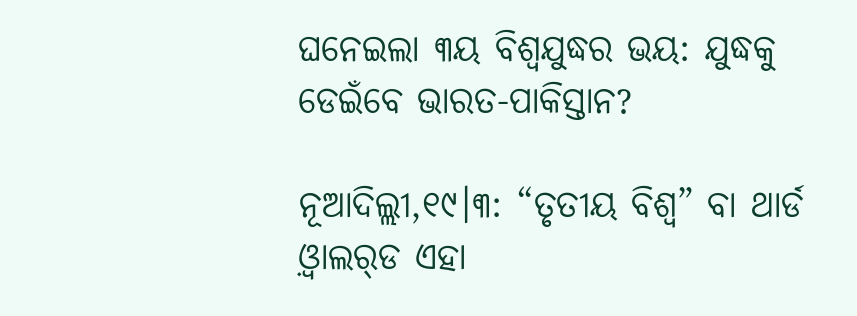ଘନେଇଲା ୩ୟ ବିଶ୍ୱଯୁଦ୍ଧର ଭୟ: ଯୁଦ୍ଧକୁ ଡେଇଁବେ ଭାରତ-ପାକିସ୍ତାନ?

ନୂଆଦିଲ୍ଲୀ,୧୯।୩: “ତୃତୀୟ ବିଶ୍ୱ” ବା ଥାର୍ଡ ଓ଼୍ବାଲର୍‌ଡ ଏହା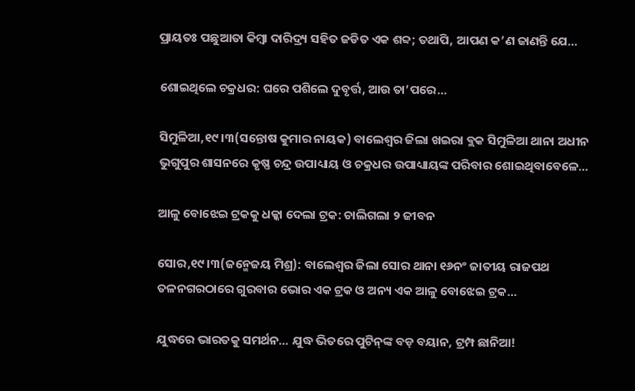ପ୍ରାୟତଃ ପଛୁଆତା କିମ୍ୱା ଦାରିଦ୍ର୍ୟ ସହିତ ଜଡିତ ଏକ ଶବ୍ଦ; ତଥାପି, ଆପଣ କ’ଣ ଜାଣନ୍ତି ଯେ…

ଶୋଇଥିଲେ ଚକ୍ରଧର: ଘରେ ପଶିଲେ ଦୁବୃର୍ତ୍ତ, ଆଉ ତା’ପରେ…

ସିମୁଳିଆ,୧୯।୩(ସନ୍ତୋଷ କୁମାର ନାୟକ) ବାଲେଶ୍ୱର ଜିଲା ଖଇରା ବ୍ଲକ ସିମୁଳିଆ ଥାନା ଅଧୀନ ଭୁଗୁପୁର ଶାସନରେ କୃଷ୍ଣ ଚନ୍ଦ୍ର ଉପାଧ୍ୟାୟ ଓ ଚକ୍ରଧର ଉପାଧ୍ୟାୟଙ୍କ ପରିବାର ଶୋଇଥିବାବେଳେ…

ଆଳୁ ବୋଝେଇ ଟ୍ରକକୁ ଧକ୍କା ଦେଲା ଟ୍ରକ: ଚାଲିଗଲା ୨ ଜୀବନ

ସୋର,୧୯।୩(ଜନ୍ମେଜୟ ମିଶ୍ର): ବାଲେଶ୍ୱର ଜିଲା ସୋର ଥାନା ୧୬ନଂ ଜାତୀୟ ରାଜପଥ ତଳନଗରଠାରେ ଗୁରବାର ଭୋର ଏକ ଟ୍ରକ ଓ ଅନ୍ୟ ଏକ ଆଳୁ ବୋଝେଇ ଟ୍ରକ…

ଯୁଦ୍ଧରେ ଭାରତକୁ ସମର୍ଥନ… ଯୁଦ୍ଧ ଭିତରେ ପୁଟିନ୍‌ଙ୍କ ବଡ଼ ବୟାନ, ଟ୍ରମ୍ପ ଛାନିଆ!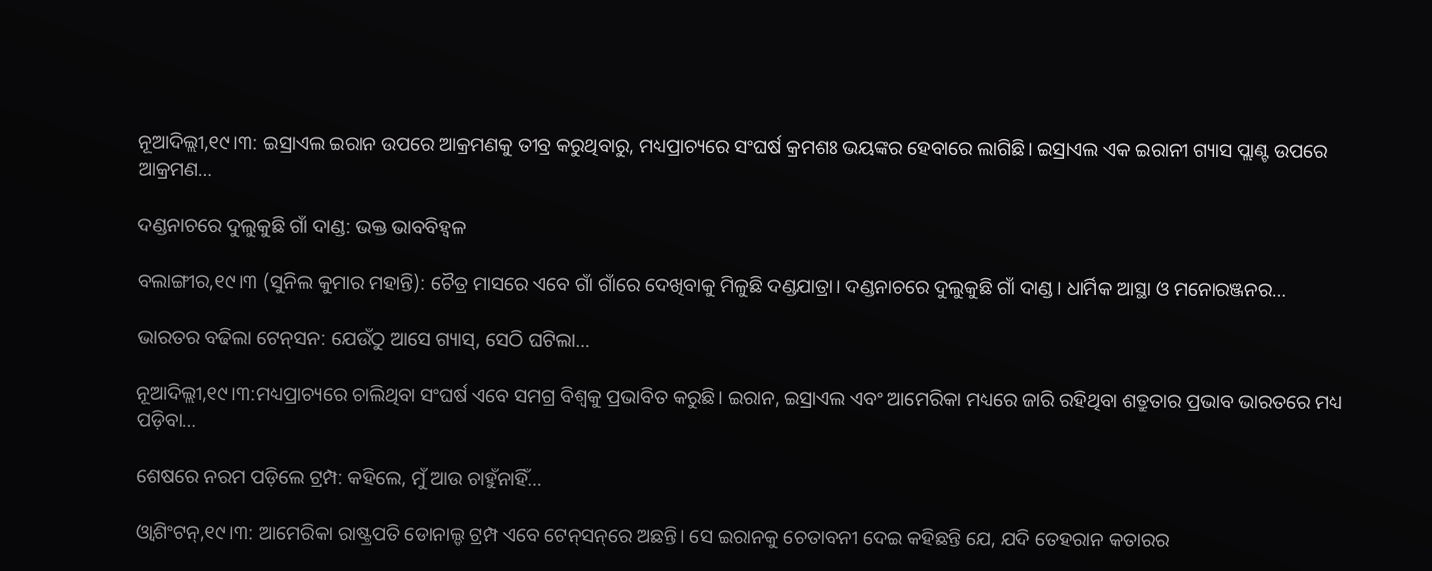ନୂଆଦିଲ୍ଲୀ,୧୯।୩: ଇସ୍ରାଏଲ ଇରାନ ଉପରେ ଆକ୍ରମଣକୁ ତୀବ୍ର କରୁଥିବାରୁ, ମଧ୍ୟପ୍ରାଚ୍ୟରେ ସଂଘର୍ଷ କ୍ରମଶଃ ଭୟଙ୍କର ହେବାରେ ଲାଗିଛି। ଇସ୍ରାଏଲ ଏକ ଇରାନୀ ଗ୍ୟାସ ପ୍ଲାଣ୍ଟ ଉପରେ ଆକ୍ରମଣ…

ଦଣ୍ଡନାଚରେ ଦୁଲୁକୁଛି ଗାଁ ଦାଣ୍ଡ: ଭକ୍ତ ଭାବବିହ୍ବଳ

ବଲାଙ୍ଗୀର,୧୯।୩ (ସୁନିଲ କୁମାର ମହାନ୍ତି): ଚୈତ୍ର ମାସରେ ଏବେ ଗାଁ ଗାଁରେ ଦେଖିବାକୁ ମିଳୁଛି ଦଣ୍ଡଯାତ୍ରା। ଦଣ୍ଡନାଚରେ ଦୁଲୁକୁଛି ଗାଁ ଦାଣ୍ଡ। ଧାର୍ମିକ ଆସ୍ଥା ଓ ମନୋରଞ୍ଜନର…

ଭାରତର ବଢିଲା ଟେନ୍‌ସନ: ଯେଉଁଠୁ ଆସେ ଗ୍ୟାସ୍‌, ସେଠି ଘଟିଲା…

ନୂଆଦିଲ୍ଲୀ,୧୯।୩:ମଧ୍ୟପ୍ରାଚ୍ୟରେ ଚାଲିଥିବା ସଂଘର୍ଷ ଏବେ ସମଗ୍ର ବିଶ୍ୱକୁ ପ୍ରଭାବିତ କରୁଛି। ଇରାନ, ଇସ୍ରାଏଲ ଏବଂ ଆମେରିକା ମଧ୍ୟରେ ଜାରି ରହିଥିବା ଶତ୍ରୁତାର ପ୍ରଭାବ ଭାରତରେ ମଧ୍ୟ ପଡ଼ିବା…

ଶେଷରେ ନରମ ପଡ଼ିଲେ ଟ୍ରମ୍ପ: କହିଲେ, ମୁଁ ଆଉ ଚାହୁଁନାହିଁ…

ଓ୍ବାଶିଂଟନ୍‌,୧୯।୩: ଆମେରିକା ରାଷ୍ଟ୍ରପତି ଡୋନାଲ୍ଡ ଟ୍ରମ୍ପ ଏବେ ଟେନ୍‌ସନ୍‌ରେ ଅଛନ୍ତି। ସେ ଇରାନକୁ ଚେତାବନୀ ଦେଇ କହିଛନ୍ତି ଯେ, ଯଦି ତେହରାନ କତାରର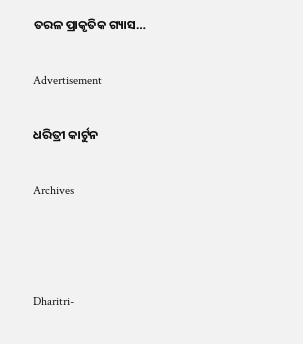ତରଳ ପ୍ରାକୃତିକ ଗ୍ୟାସ…

Advertisement

ଧରିତ୍ରୀ କାର୍ଟୁନ

Archives



Dharitri-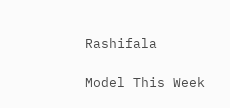Rashifala

Model This Week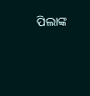ପିଲାଙ୍କ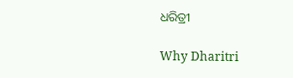ଧରିତ୍ରୀ

Why Dharitri